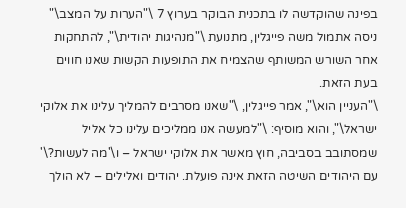בפינה שהוקדשה לו בתכנית הבוקר בערוץ 7 \"הערות על המצב\" ניסה אתמול משה פייגלין, מתנועת \"מנהיגות יהודית\", להתחקות אחר השורש המשותף שהצמיח את התופעות הקשות שאנו חווים בעת הזאת.
\"העניין הוא\", אמר פייגלין, \"שאנו מסרבים להמליך עלינו את אלוקי ישראל\", והוא מוסיף: \"למעשה אנו ממליכים עלינו כל אליל שמסתובב בסביבה, חוץ מאשר את אלוקי ישראל – ו\'מה לעשות?\' עם היהודים השיטה הזאת אינה פועלת. יהודים ואלילים – לא הולך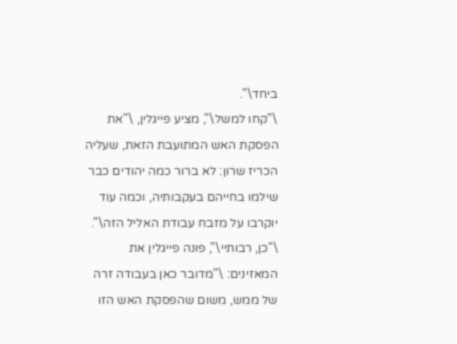ביחד\".
\"קחו למשל\", מציע פייגלין, \"את הפסקת האש המתועבת הזאת, שעליה הכריז שרון: לא ברור כמה יהודים כבר שילמו בחייהם בעקבותיה, וכמה עוד יוקרבו על מזבח עבודת האליל הזה\".
\"כן, רבותיי\", פונה פייגלין את המאזינים: \"מדובר כאן בעבודה זרה של ממש, משום שהפסקת האש הזו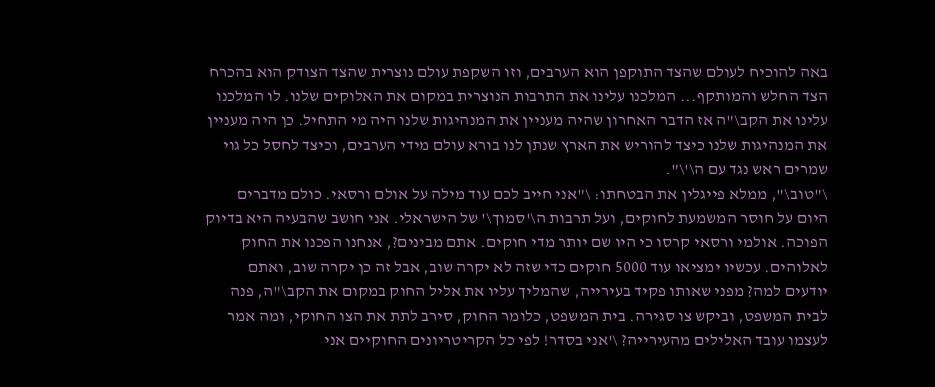באה להוכיח לעולם שהצד התוקפן הוא הערבים, וזו השקפת עולם נוצרית שהצד הצודק הוא בהכרח הצד החלש והמותקף... המלכנו עלינו את התרבות הנוצרית במקום את האלוקים שלנו. לו המלכנו עלינו את הקב\"ה אז הדבר האחרון שהיה מעניין את המנהיגות שלנו היה מי התחיל. כן היה מעניין את המנהיגות שלנו כיצד להוריש את הארץ שנתן לנו בורא עולם מידי הערבים, וכיצד לחסל כל גוי שמרים ראש נגד עם ה\'\".
\"טוב\", ממלא פייגלין את הבטחתו: \"אני חייב לכם עוד מילה על אולם ורסאי. כולם מדברים היום על חוסר המשמעת לחוקים, ועל תרבות ה\'סמוך\' של הישראלי. אני חושב שהבעיה היא בדיוק הפוכה. אולמי ורסאי קרסו כי היו שם יותר מדי חוקים. אתם מבינים?, אנחנו הפכנו את החוק לאלוהים. עכשיו ימציאו עוד 5000 חוקים כדי שזה לא יקרה שוב, אבל זה כן יקרה שוב, ואתם יודעים למה? מפני שאותו פקיד בעירייה, שהמליך עליו את אליל החוק במקום את הקב\"ה, פנה לבית המשפט, וביקש צו סגירה. בית המשפט, כלומר החוק, סירב לתת את הצו החוקי, ומה אמר לעצמו עובד האלילים מהעירייה? \'אני בסדר! לפי כל הקריטריונים החוקיים אני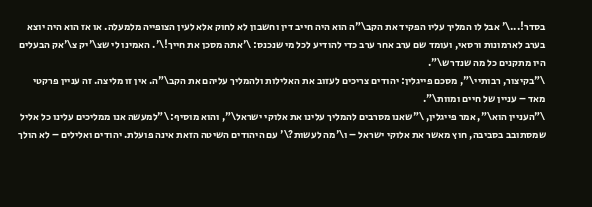בסדר!...\' אבל לו המליך עליו הפקיד את הקב\"ה הוא היה חייב דין וחשבון לא לחוק אלא לעין הצופייה מלמעלה. או אז הוא היה יוצא בערב לארמונות ורסאי, ועומד שם ערב אחר ערב כדי להודיע לכל מי שנכנס: \'אתה מסכן את חייך!\'. האמינו לי שצ\'יק צ\'אק הבעלים היו מתקנים כל מה שנדרש\".
\"בקיצור, רבותיי\", מסכם פייגלין: יהודים צריכים לעזוב את האלילות ולהמליך עליהם את הקב\"ה. אין זו מליצה. זה עניין פרקטי מאד – עניין של חיים ומוות\".
\"העניין הוא\", אמר פייגלין, \"שאנו מסרבים להמליך עלינו את אלוקי ישראל\", והוא מוסיף: \"למעשה אנו ממליכים עלינו כל אליל שמסתובב בסביבה, חוץ מאשר את אלוקי ישראל – ו\'מה לעשות?\' עם היהודים השיטה הזאת אינה פועלת. יהודים ואלילים – לא הולך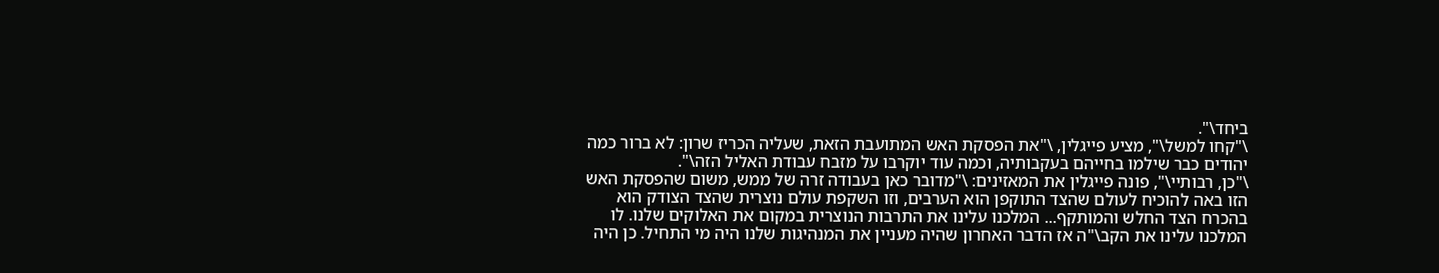ביחד\".
\"קחו למשל\", מציע פייגלין, \"את הפסקת האש המתועבת הזאת, שעליה הכריז שרון: לא ברור כמה יהודים כבר שילמו בחייהם בעקבותיה, וכמה עוד יוקרבו על מזבח עבודת האליל הזה\".
\"כן, רבותיי\", פונה פייגלין את המאזינים: \"מדובר כאן בעבודה זרה של ממש, משום שהפסקת האש הזו באה להוכיח לעולם שהצד התוקפן הוא הערבים, וזו השקפת עולם נוצרית שהצד הצודק הוא בהכרח הצד החלש והמותקף... המלכנו עלינו את התרבות הנוצרית במקום את האלוקים שלנו. לו המלכנו עלינו את הקב\"ה אז הדבר האחרון שהיה מעניין את המנהיגות שלנו היה מי התחיל. כן היה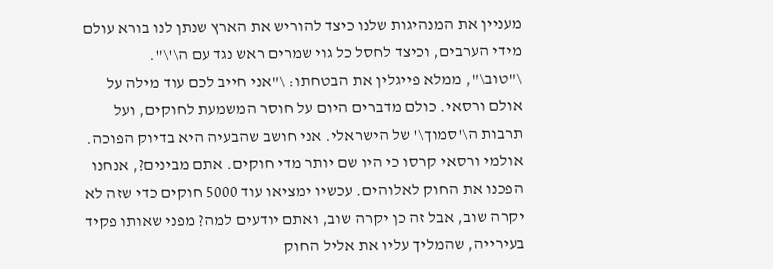מעניין את המנהיגות שלנו כיצד להוריש את הארץ שנתן לנו בורא עולם מידי הערבים, וכיצד לחסל כל גוי שמרים ראש נגד עם ה\'\".
\"טוב\", ממלא פייגלין את הבטחתו: \"אני חייב לכם עוד מילה על אולם ורסאי. כולם מדברים היום על חוסר המשמעת לחוקים, ועל תרבות ה\'סמוך\' של הישראלי. אני חושב שהבעיה היא בדיוק הפוכה. אולמי ורסאי קרסו כי היו שם יותר מדי חוקים. אתם מבינים?, אנחנו הפכנו את החוק לאלוהים. עכשיו ימציאו עוד 5000 חוקים כדי שזה לא יקרה שוב, אבל זה כן יקרה שוב, ואתם יודעים למה? מפני שאותו פקיד בעירייה, שהמליך עליו את אליל החוק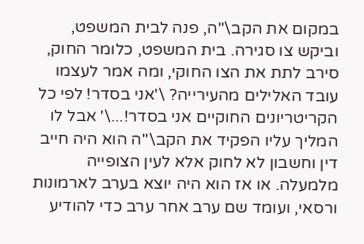במקום את הקב\"ה, פנה לבית המשפט, וביקש צו סגירה. בית המשפט, כלומר החוק, סירב לתת את הצו החוקי, ומה אמר לעצמו עובד האלילים מהעירייה? \'אני בסדר! לפי כל הקריטריונים החוקיים אני בסדר!...\' אבל לו המליך עליו הפקיד את הקב\"ה הוא היה חייב דין וחשבון לא לחוק אלא לעין הצופייה מלמעלה. או אז הוא היה יוצא בערב לארמונות ורסאי, ועומד שם ערב אחר ערב כדי להודיע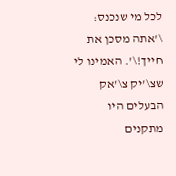לכל מי שנכנס: \'אתה מסכן את חייך!\'. האמינו לי שצ\'יק צ\'אק הבעלים היו מתקנים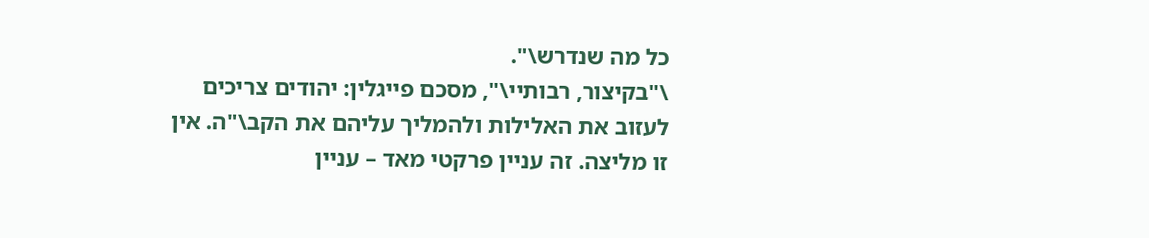כל מה שנדרש\".
\"בקיצור, רבותיי\", מסכם פייגלין: יהודים צריכים לעזוב את האלילות ולהמליך עליהם את הקב\"ה. אין זו מליצה. זה עניין פרקטי מאד – עניין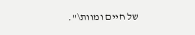של חיים ומוות\".